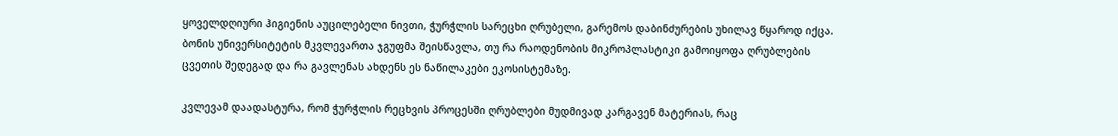ყოველდღიური ჰიგიენის აუცილებელი ნივთი, ჭურჭლის სარეცხი ღრუბელი, გარემოს დაბინძურების უხილავ წყაროდ იქცა. ბონის უნივერსიტეტის მკვლევართა ჯგუფმა შეისწავლა, თუ რა რაოდენობის მიკროპლასტიკი გამოიყოფა ღრუბლების ცვეთის შედეგად და რა გავლენას ახდენს ეს ნაწილაკები ეკოსისტემაზე.

კვლევამ დაადასტურა, რომ ჭურჭლის რეცხვის პროცესში ღრუბლები მუდმივად კარგავენ მატერიას, რაც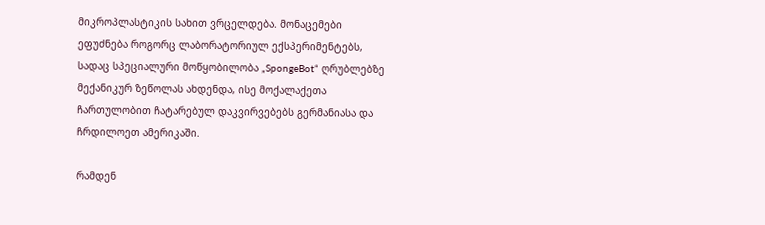მიკროპლასტიკის სახით ვრცელდება. მონაცემები ეფუძნება როგორც ლაბორატორიულ ექსპერიმენტებს, სადაც სპეციალური მოწყობილობა „SpongeBot“ ღრუბლებზე მექანიკურ ზეწოლას ახდენდა, ისე მოქალაქეთა ჩართულობით ჩატარებულ დაკვირვებებს გერმანიასა და ჩრდილოეთ ამერიკაში.

რამდენ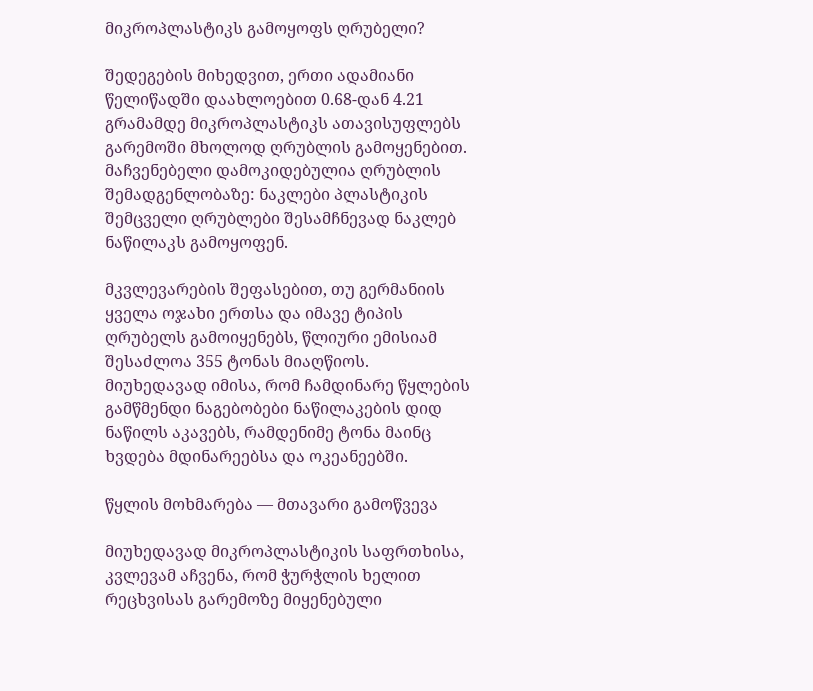მიკროპლასტიკს გამოყოფს ღრუბელი?

შედეგების მიხედვით, ერთი ადამიანი წელიწადში დაახლოებით 0.68-დან 4.21 გრამამდე მიკროპლასტიკს ათავისუფლებს გარემოში მხოლოდ ღრუბლის გამოყენებით. მაჩვენებელი დამოკიდებულია ღრუბლის შემადგენლობაზე: ნაკლები პლასტიკის შემცველი ღრუბლები შესამჩნევად ნაკლებ ნაწილაკს გამოყოფენ.

მკვლევარების შეფასებით, თუ გერმანიის ყველა ოჯახი ერთსა და იმავე ტიპის ღრუბელს გამოიყენებს, წლიური ემისიამ შესაძლოა 355 ტონას მიაღწიოს. მიუხედავად იმისა, რომ ჩამდინარე წყლების გამწმენდი ნაგებობები ნაწილაკების დიდ ნაწილს აკავებს, რამდენიმე ტონა მაინც ხვდება მდინარეებსა და ოკეანეებში.

წყლის მოხმარება — მთავარი გამოწვევა

მიუხედავად მიკროპლასტიკის საფრთხისა, კვლევამ აჩვენა, რომ ჭურჭლის ხელით რეცხვისას გარემოზე მიყენებული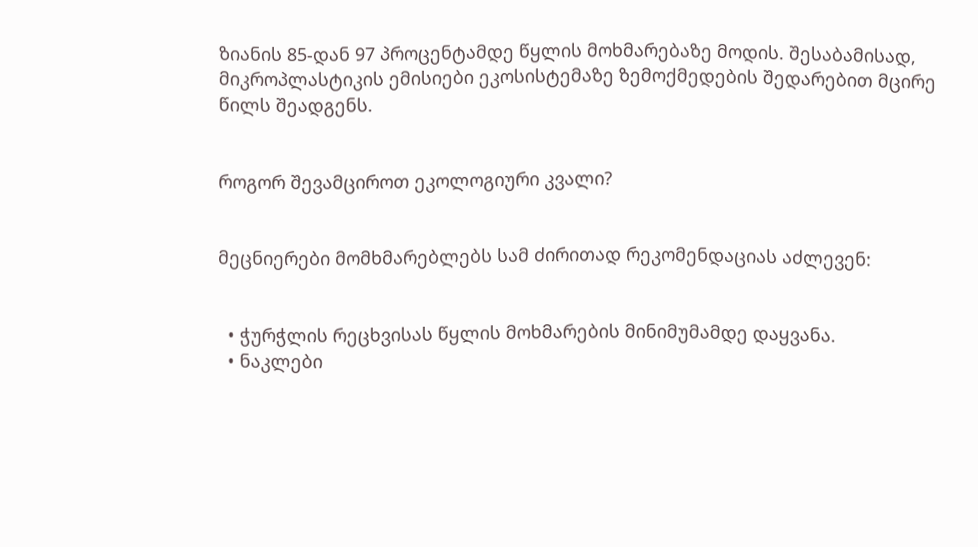ზიანის 85-დან 97 პროცენტამდე წყლის მოხმარებაზე მოდის. შესაბამისად, მიკროპლასტიკის ემისიები ეკოსისტემაზე ზემოქმედების შედარებით მცირე წილს შეადგენს.


როგორ შევამციროთ ეკოლოგიური კვალი?


მეცნიერები მომხმარებლებს სამ ძირითად რეკომენდაციას აძლევენ:


  • ჭურჭლის რეცხვისას წყლის მოხმარების მინიმუმამდე დაყვანა.
  • ნაკლები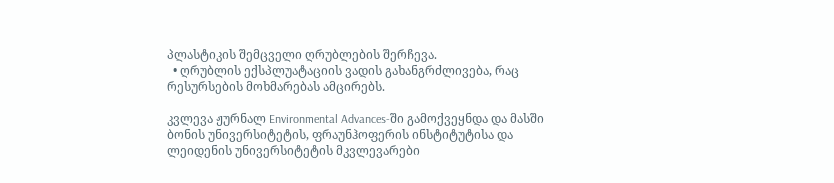პლასტიკის შემცველი ღრუბლების შერჩევა.
  • ღრუბლის ექსპლუატაციის ვადის გახანგრძლივება, რაც რესურსების მოხმარებას ამცირებს.

კვლევა ჟურნალ Environmental Advances-ში გამოქვეყნდა და მასში ბონის უნივერსიტეტის, ფრაუნჰოფერის ინსტიტუტისა და ლეიდენის უნივერსიტეტის მკვლევარები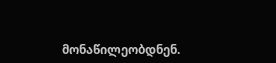მონაწილეობდნენ.